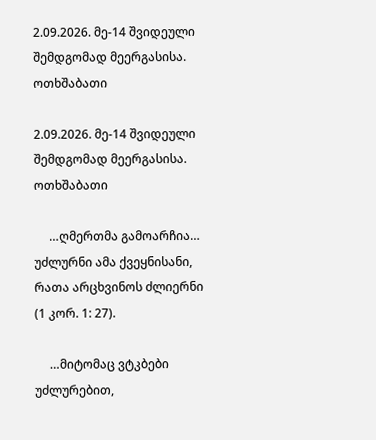2.09.2026. მე-14 შვიდეული შემდგომად მეერგასისა. ოთხშაბათი

2.09.2026. მე-14 შვიდეული შემდგომად მეერგასისა. ოთხშაბათი

     …ღმერთმა გამოარჩია… უძლურნი ამა ქვეყნისანი, რათა არცხვინოს ძლიერნი (1 კორ. 1: 27).

     …მიტომაც ვტკბები უძლურებით,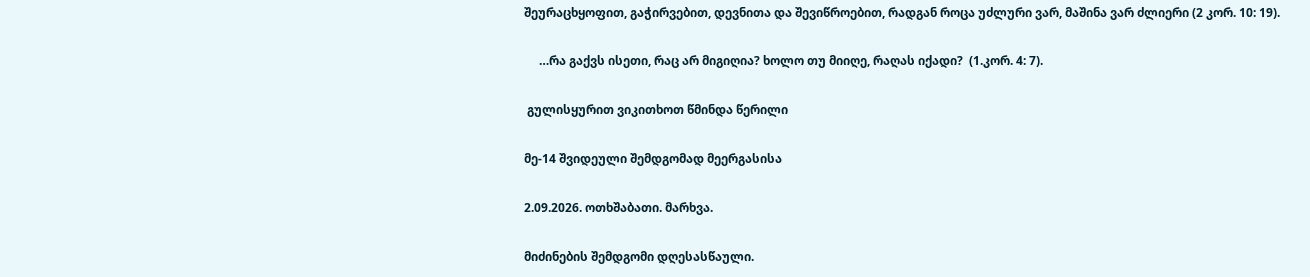შეურაცხყოფით, გაჭირვებით, დევნითა და შევიწროებით, რადგან როცა უძლური ვარ, მაშინა ვარ ძლიერი (2 კორ. 10: 19).

     …რა გაქვს ისეთი, რაც არ მიგიღია? ხოლო თუ მიიღე, რაღას იქადი?  (1.კორ. 4: 7).

 გულისყურით ვიკითხოთ წმინდა წერილი

მე-14 შვიდეული შემდგომად მეერგასისა

2.09.2026. ოთხშაბათი. მარხვა.

მიძინების შემდგომი დღესასწაული.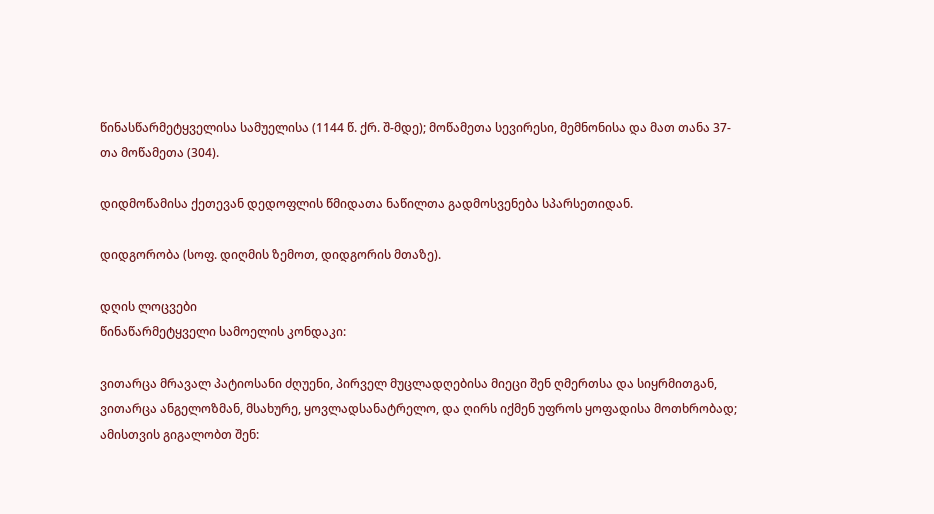წინასწარმეტყველისა სამუელისა (1144 წ. ქრ. შ-მდე); მოწამეთა სევირესი, მემნონისა და მათ თანა 37-თა მოწამეთა (304).

დიდმოწამისა ქეთევან დედოფლის წმიდათა ნაწილთა გადმოსვენება სპარსეთიდან.

დიდგორობა (სოფ. დიღმის ზემოთ, დიდგორის მთაზე).

დღის ლოცვები
წინაწარმეტყველი სამოელის კონდაკი:

ვითარცა მრავალ პატიოსანი ძღუენი, პირველ მუცლადღებისა მიეცი შენ ღმერთსა და სიყრმითგან, ვითარცა ანგელოზმან, მსახურე, ყოვლადსანატრელო, და ღირს იქმენ უფროს ყოფადისა მოთხრობად; ამისთვის გიგალობთ შენ: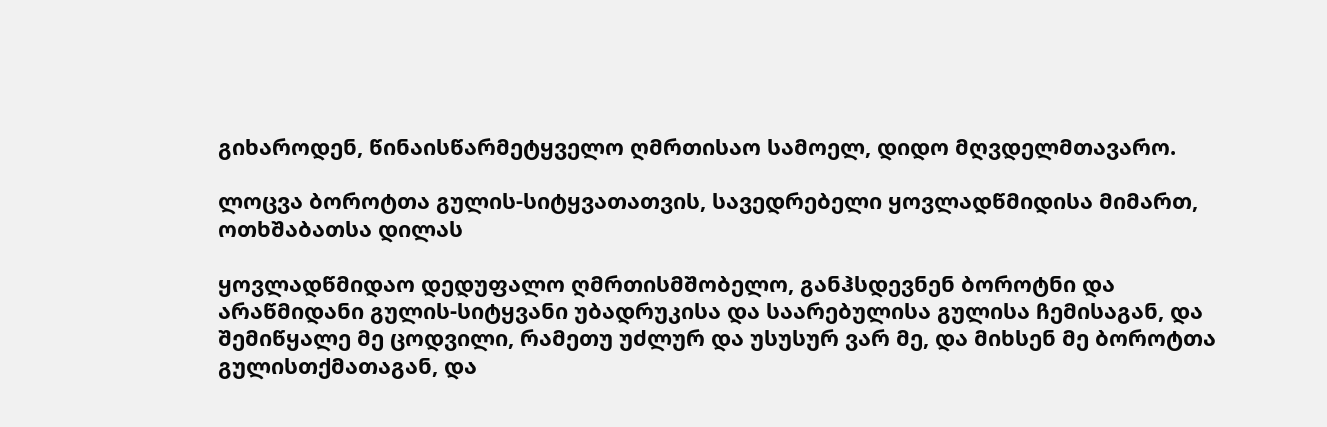გიხაროდენ, წინაისწარმეტყველო ღმრთისაო სამოელ, დიდო მღვდელმთავარო.

ლოცვა ბოროტთა გულის-სიტყვათათვის, სავედრებელი ყოვლადწმიდისა მიმართ, ოთხშაბათსა დილას

ყოვლადწმიდაო დედუფალო ღმრთისმშობელო, განჰსდევნენ ბოროტნი და არაწმიდანი გულის-სიტყვანი უბადრუკისა და საარებულისა გულისა ჩემისაგან, და შემიწყალე მე ცოდვილი, რამეთუ უძლურ და უსუსურ ვარ მე, და მიხსენ მე ბოროტთა გულისთქმათაგან, და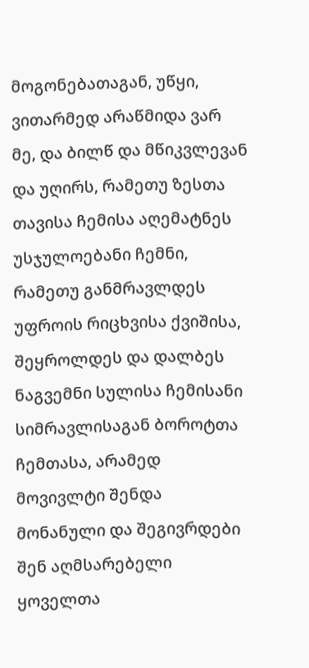მოგონებათაგან, უწყი, ვითარმედ არაწმიდა ვარ მე, და ბილწ და მწიკვლევან და უღირს, რამეთუ ზესთა თავისა ჩემისა აღემატნეს უსჯულოებანი ჩემნი, რამეთუ განმრავლდეს უფროის რიცხვისა ქვიშისა, შეყროლდეს და დალბეს ნაგვემნი სულისა ჩემისანი სიმრავლისაგან ბოროტთა ჩემთასა, არამედ მოვივლტი შენდა მონანული და შეგივრდები შენ აღმსარებელი ყოველთა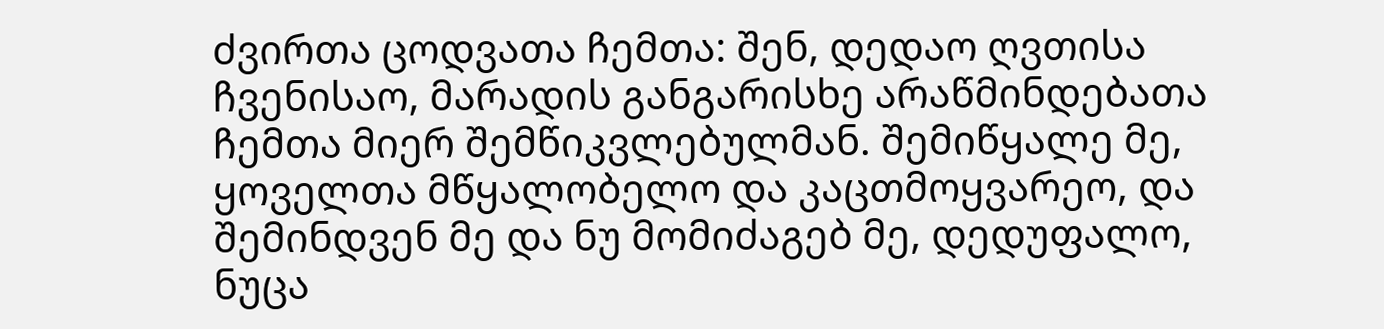ძვირთა ცოდვათა ჩემთა: შენ, დედაო ღვთისა ჩვენისაო, მარადის განგარისხე არაწმინდებათა ჩემთა მიერ შემწიკვლებულმან. შემიწყალე მე, ყოველთა მწყალობელო და კაცთმოყვარეო, და შემინდვენ მე და ნუ მომიძაგებ მე, დედუფალო, ნუცა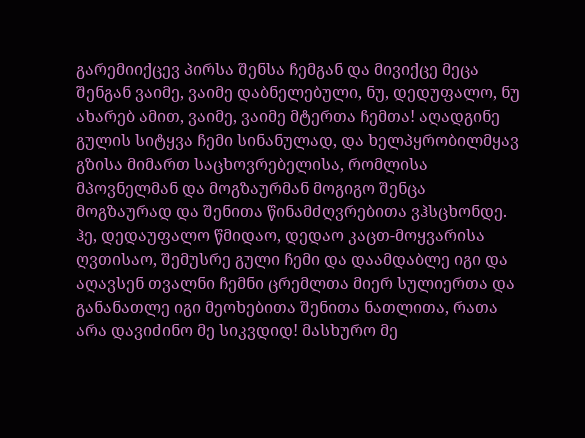გარემიიქცევ პირსა შენსა ჩემგან და მივიქცე მეცა შენგან ვაიმე, ვაიმე დაბნელებული, ნუ, დედუფალო, ნუ ახარებ ამით, ვაიმე, ვაიმე მტერთა ჩემთა! აღადგინე გულის სიტყვა ჩემი სინანულად, და ხელპყრობილმყავ გზისა მიმართ საცხოვრებელისა, რომლისა მპოვნელმან და მოგზაურმან მოგიგო შენცა მოგზაურად და შენითა წინამძღვრებითა ვჰსცხონდე. ჰე, დედაუფალო წმიდაო, დედაო კაცთ-მოყვარისა ღვთისაო, შემუსრე გული ჩემი და დაამდაბლე იგი და აღავსენ თვალნი ჩემნი ცრემლთა მიერ სულიერთა და განანათლე იგი მეოხებითა შენითა ნათლითა, რათა არა დავიძინო მე სიკვდიდ! მასხურო მე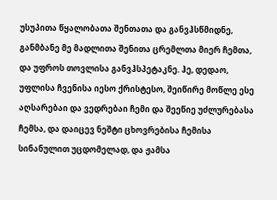უსუპითა წყალობათა შენთათა და განვჰსწმიდნე, განმბანე მე მადლითა შენითა ცრემლთა მიერ ჩემთა, და უფროს თოვლისა განვჰსპეტაკნე. ჰე, დედაო, უფლისა ჩვენისა იესო ქრისტესო, შეიწირე მოწლე ესე აღსარებაი და ვედრებაი ჩემი და შეეწიე უძლურებასა ჩემსა, და დაიცევ ნეშტი ცხოვრებისა ჩემისა სინანულით უცდომელად, და ჟამსა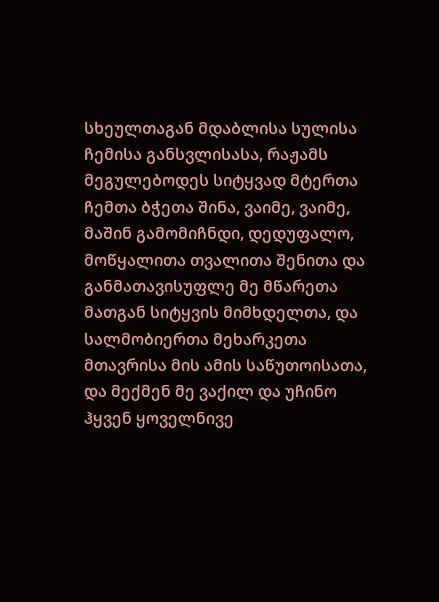სხეულთაგან მდაბლისა სულისა ჩემისა განსვლისასა, რაჟამს მეგულებოდეს სიტყვად მტერთა ჩემთა ბჭეთა შინა, ვაიმე, ვაიმე, მაშინ გამომიჩნდი, დედუფალო, მოწყალითა თვალითა შენითა და განმათავისუფლე მე მწარეთა მათგან სიტყვის მიმხდელთა, და სალმობიერთა მეხარკეთა მთავრისა მის ამის საწუთოისათა, და მექმენ მე ვაქილ და უჩინო ჰყვენ ყოველნივე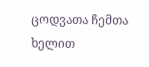ცოდვათა ჩემთა ხელით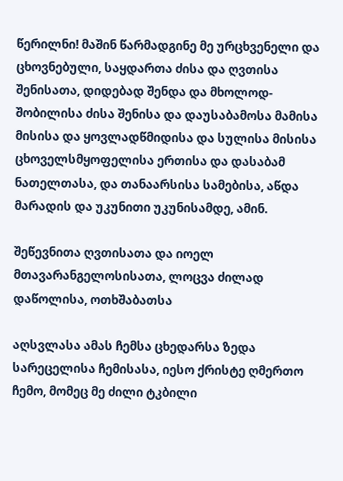წერილნი! მაშინ წარმადგინე მე ურცხვენელი და ცხოვნებული, საყდართა ძისა და ღვთისა შენისათა, დიდებად შენდა და მხოლოდ-შობილისა ძისა შენისა და დაუსაბამოსა მამისა მისისა და ყოვლადწმიდისა და სულისა მისისა ცხოველსმყოფელისა ერთისა და დასაბამ ნათელთასა, და თანაარსისა სამებისა, აწდა მარადის და უკუნითი უკუნისამდე, ამინ.

შეწევნითა ღვთისათა და იოელ მთავარანგელოსისათა, ლოცვა ძილად დაწოლისა, ოთხშაბათსა

აღსვლასა ამას ჩემსა ცხედარსა ზედა სარეცელისა ჩემისასა, იესო ქრისტე ღმერთო ჩემო, მომეც მე ძილი ტკბილი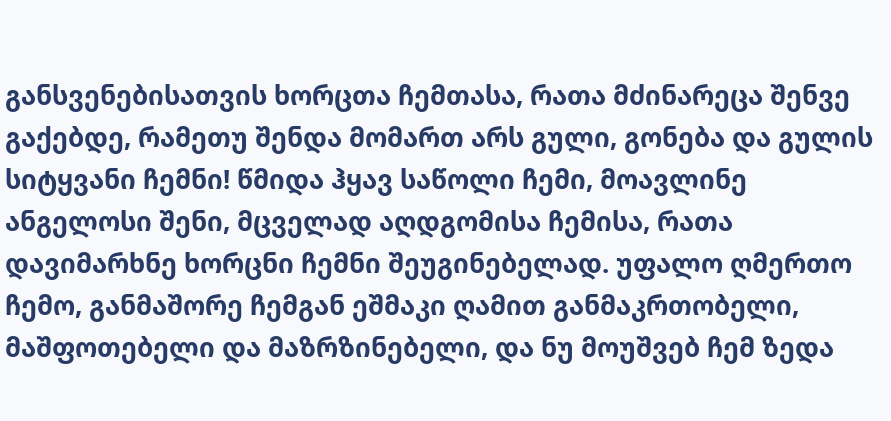განსვენებისათვის ხორცთა ჩემთასა, რათა მძინარეცა შენვე გაქებდე, რამეთუ შენდა მომართ არს გული, გონება და გულის სიტყვანი ჩემნი! წმიდა ჰყავ საწოლი ჩემი, მოავლინე ანგელოსი შენი, მცველად აღდგომისა ჩემისა, რათა დავიმარხნე ხორცნი ჩემნი შეუგინებელად. უფალო ღმერთო ჩემო, განმაშორე ჩემგან ეშმაკი ღამით განმაკრთობელი, მაშფოთებელი და მაზრზინებელი, და ნუ მოუშვებ ჩემ ზედა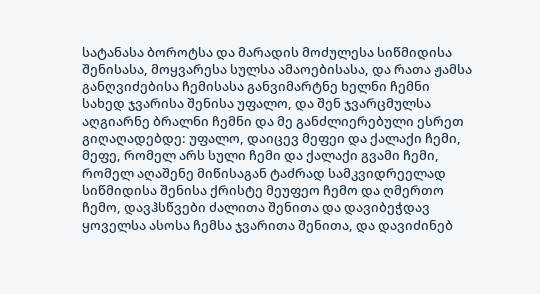სატანასა ბოროტსა და მარადის მოძულესა სიწმიდისა შენისასა, მოყვარესა სულსა ამაოებისასა, და რათა ჟამსა განღვიძებისა ჩემისასა განვიმარტნე ხელნი ჩემნი სახედ ჯვარისა შენისა უფალო, და შენ ჯვარცმულსა აღგიარნე ბრალნი ჩემნი და მე განძლიერებული ესრეთ გიღაღადებდე: უფალო, დაიცევ მეფეი და ქალაქი ჩემი, მეფე, რომელ არს სული ჩემი და ქალაქი გვამი ჩემი, რომელ აღაშენე მიწისაგან ტაძრად სამკვიდრეელად სიწმიდისა შენისა ქრისტე მეუფეო ჩემო და ღმერთო ჩემო, დავჰსწვები ძალითა შენითა და დავიბეჭდავ ყოველსა ასოსა ჩემსა ჯვარითა შენითა, და დავიძინებ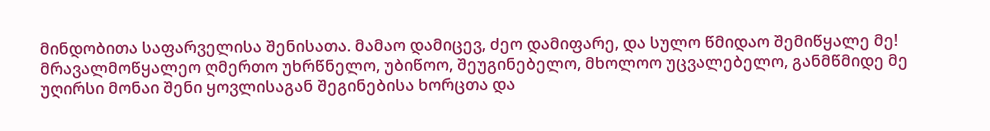მინდობითა საფარველისა შენისათა. მამაო დამიცევ, ძეო დამიფარე, და სულო წმიდაო შემიწყალე მე! მრავალმოწყალეო ღმერთო უხრწნელო, უბიწოო, შეუგინებელო, მხოლოო უცვალებელო, განმწმიდე მე უღირსი მონაი შენი ყოვლისაგან შეგინებისა ხორცთა და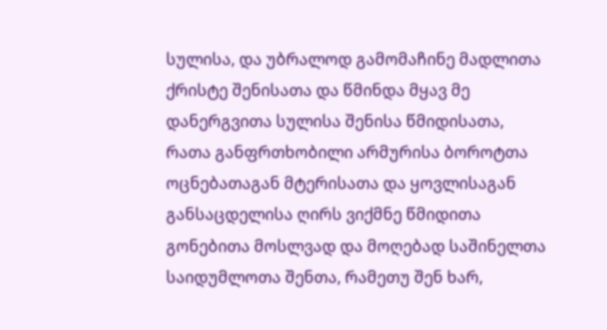სულისა, და უბრალოდ გამომაჩინე მადლითა ქრისტე შენისათა და წმინდა მყავ მე დანერგვითა სულისა შენისა წმიდისათა, რათა განფრთხობილი არმურისა ბოროტთა ოცნებათაგან მტერისათა და ყოვლისაგან განსაცდელისა ღირს ვიქმნე წმიდითა გონებითა მოსლვად და მოღებად საშინელთა საიდუმლოთა შენთა, რამეთუ შენ ხარ,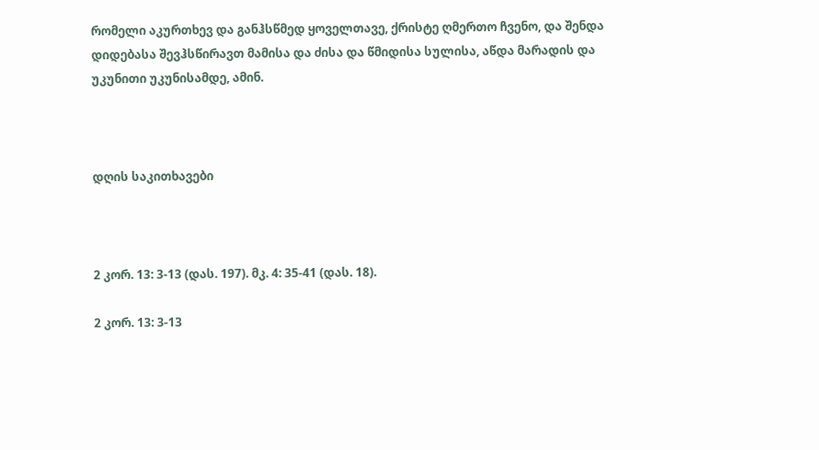რომელი აკურთხევ და განჰსწმედ ყოველთავე, ქრისტე ღმერთო ჩვენო, და შენდა დიდებასა შევჰსწირავთ მამისა და ძისა და წმიდისა სულისა, აწდა მარადის და უკუნითი უკუნისამდე, ამინ.



დღის საკითხავები



2 კორ. 13: 3-13 (დას. 197). მკ. 4: 35-41 (დას. 18).

2 კორ. 13: 3-13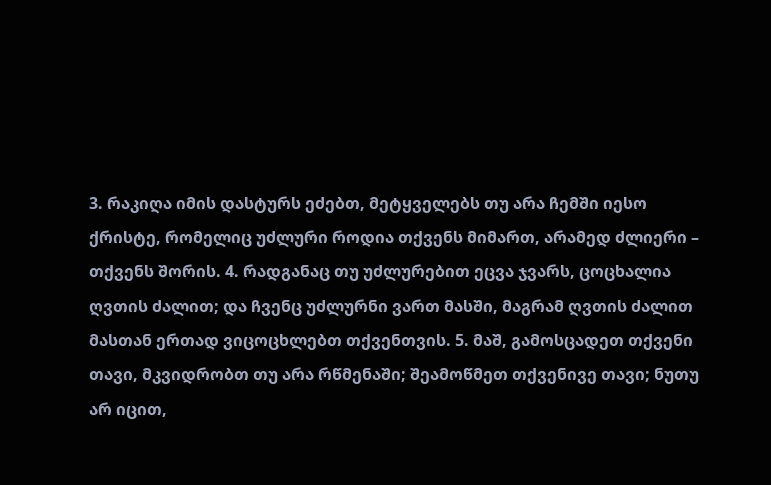3. რაკიღა იმის დასტურს ეძებთ, მეტყველებს თუ არა ჩემში იესო ქრისტე, რომელიც უძლური როდია თქვენს მიმართ, არამედ ძლიერი – თქვენს შორის. 4. რადგანაც თუ უძლურებით ეცვა ჯვარს, ცოცხალია ღვთის ძალით; და ჩვენც უძლურნი ვართ მასში, მაგრამ ღვთის ძალით მასთან ერთად ვიცოცხლებთ თქვენთვის. 5. მაშ, გამოსცადეთ თქვენი თავი, მკვიდრობთ თუ არა რწმენაში; შეამოწმეთ თქვენივე თავი; ნუთუ არ იცით,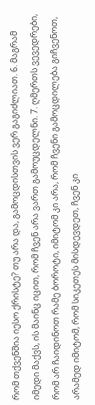რომ თქვენშია იესო ქრისტე? თუ არა და, გამოცდისთვის ვერ გაგიძლიათ. 6. მაგრამ იმედი მაქვს, ის მაინც იცით, რომ ჩვენ არა ვართ გამოუცდელნი. 7. ღმერთს ვევედრები, რომ არ ჩაიდინოთ რამე ბოროტი, იმიტომ კი არა, რომ ჩვენი გამოცდილება გიჩვენოთ, არამედ იმიტომ, რომ სიკეთეს მისდევდეთ, ჩვენ კი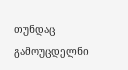თუნდაც გამოუცდელნი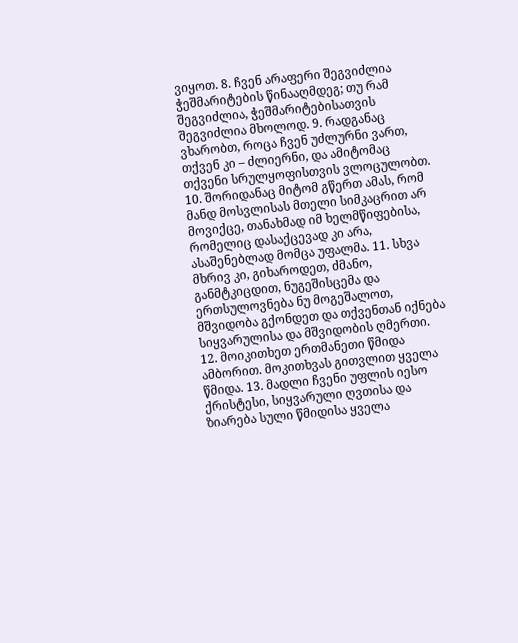ვიყოთ. 8. ჩვენ არაფერი შეგვიძლია ჭეშმარიტების წინააღმდეგ; თუ რამ შეგვიძლია, ჭეშმარიტებისათვის შეგვიძლია მხოლოდ. 9. რადგანაც ვხარობთ, როცა ჩვენ უძლურნი ვართ, თქვენ კი – ძლიერნი, და ამიტომაც თქვენი სრულყოფისთვის ვლოცულობთ. 10. შორიდანაც მიტომ გწერთ ამას, რომ მანდ მოსვლისას მთელი სიმკაცრით არ მოვიქცე, თანახმად იმ ხელმწიფებისა, რომელიც დასაქცევად კი არა, ასაშენებლად მომცა უფალმა. 11. სხვა მხრივ კი, გიხაროდეთ, ძმანო, განმტკიცდით, ნუგეშისცემა და ერთსულოვნება ნუ მოგეშალოთ, მშვიდობა გქონდეთ და თქვენთან იქნება სიყვარულისა და მშვიდობის ღმერთი. 12. მოიკითხეთ ერთმანეთი წმიდა ამბორით. მოკითხვას გითვლით ყველა წმიდა. 13. მადლი ჩვენი უფლის იესო ქრისტესი, სიყვარული ღვთისა და ზიარება სული წმიდისა ყველა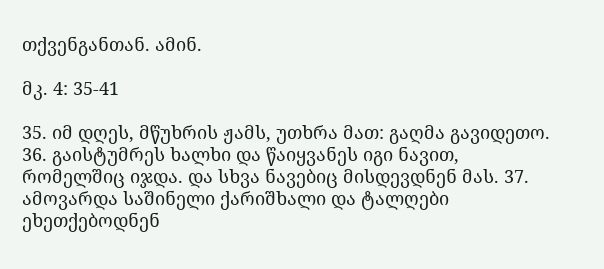თქვენგანთან. ამინ.

მკ. 4: 35-41

35. იმ დღეს, მწუხრის ჟამს, უთხრა მათ: გაღმა გავიდეთო. 36. გაისტუმრეს ხალხი და წაიყვანეს იგი ნავით, რომელშიც იჯდა. და სხვა ნავებიც მისდევდნენ მას. 37. ამოვარდა საშინელი ქარიშხალი და ტალღები ეხეთქებოდნენ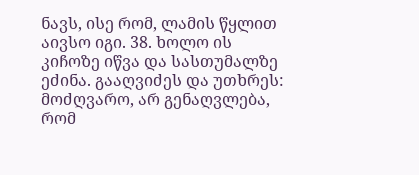ნავს, ისე რომ, ლამის წყლით აივსო იგი. 38. ხოლო ის კიჩოზე იწვა და სასთუმალზე ეძინა. გააღვიძეს და უთხრეს: მოძღვარო, არ გენაღვლება, რომ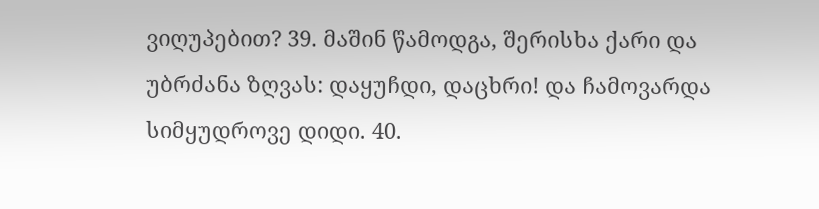ვიღუპებით? 39. მაშინ წამოდგა, შერისხა ქარი და უბრძანა ზღვას: დაყუჩდი, დაცხრი! და ჩამოვარდა სიმყუდროვე დიდი. 40.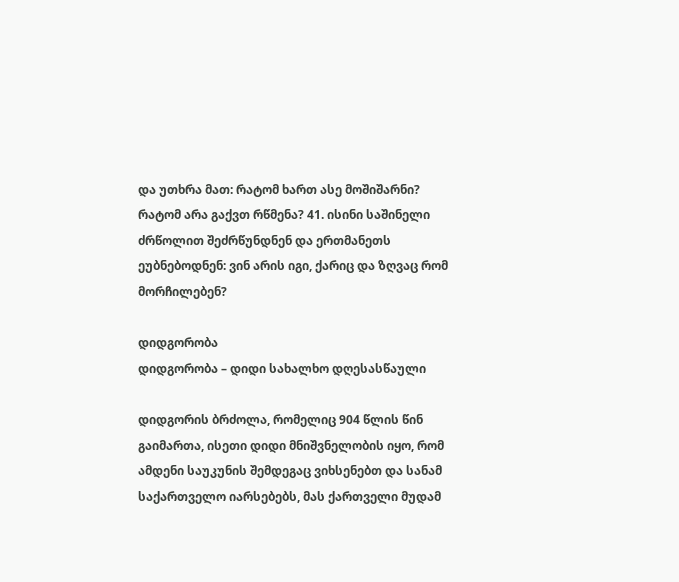და უთხრა მათ: რატომ ხართ ასე მოშიშარნი? რატომ არა გაქვთ რწმენა? 41. ისინი საშინელი ძრწოლით შეძრწუნდნენ და ერთმანეთს ეუბნებოდნენ: ვინ არის იგი, ქარიც და ზღვაც რომ მორჩილებენ?

დიდგორობა
დიდგორობა – დიდი სახალხო დღესასწაული

დიდგორის ბრძოლა, რომელიც 904 წლის წინ გაიმართა, ისეთი დიდი მნიშვნელობის იყო, რომ ამდენი საუკუნის შემდეგაც ვიხსენებთ და სანამ საქართველო იარსებებს, მას ქართველი მუდამ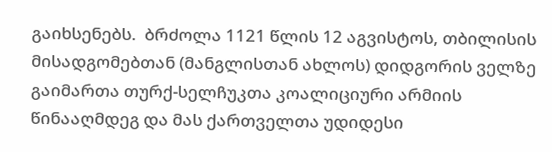გაიხსენებს.  ბრძოლა 1121 წლის 12 აგვისტოს, თბილისის მისადგომებთან (მანგლისთან ახლოს) დიდგორის ველზე გაიმართა თურქ-სელჩუკთა კოალიციური არმიის წინააღმდეგ და მას ქართველთა უდიდესი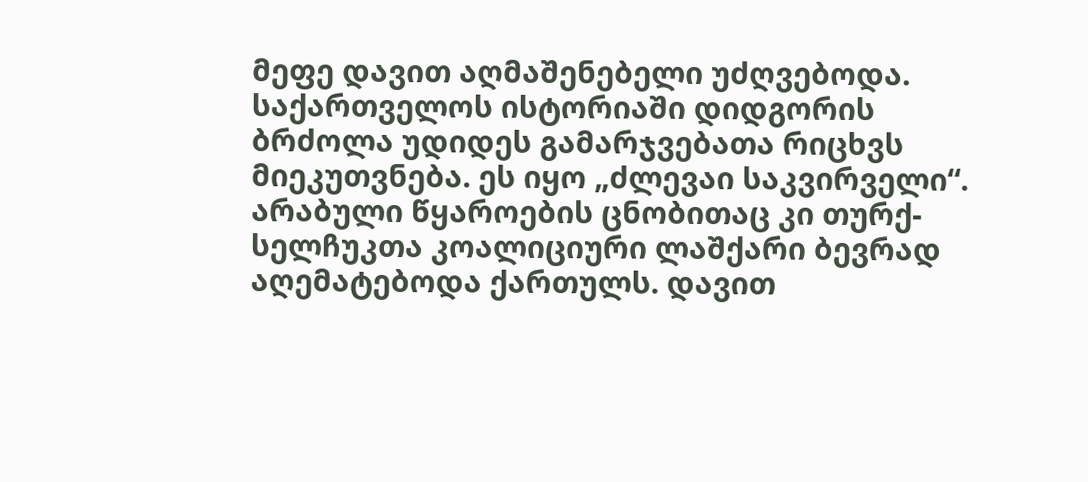მეფე დავით აღმაშენებელი უძღვებოდა.
საქართველოს ისტორიაში დიდგორის ბრძოლა უდიდეს გამარჯვებათა რიცხვს მიეკუთვნება. ეს იყო „ძლევაი საკვირველი“. არაბული წყაროების ცნობითაც კი თურქ-სელჩუკთა კოალიციური ლაშქარი ბევრად აღემატებოდა ქართულს. დავით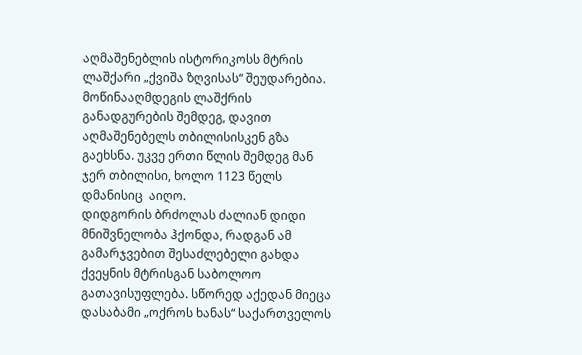აღმაშენებლის ისტორიკოსს მტრის ლაშქარი „ქვიშა ზღვისას“ შეუდარებია.
მოწინააღმდეგის ლაშქრის განადგურების შემდეგ, დავით აღმაშენებელს თბილისისკენ გზა გაეხსნა. უკვე ერთი წლის შემდეგ მან ჯერ თბილისი, ხოლო 1123 წელს დმანისიც  აიღო.
დიდგორის ბრძოლას ძალიან დიდი მნიშვნელობა ჰქონდა, რადგან ამ გამარჯვებით შესაძლებელი გახდა ქვეყნის მტრისგან საბოლოო გათავისუფლება. სწორედ აქედან მიეცა დასაბამი „ოქროს ხანას“ საქართველოს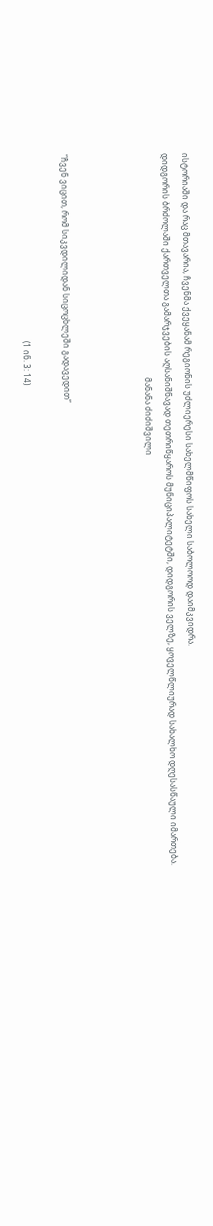ისტორიაში და რაც მთავარია, ჩვენმა ქვეყანამ რეგიონის უძლიერესი სახელმწიფოს სახელი საბოლოოდ დაიმკვიდრა.
დიდგორის ბრძოლაში ქართველთა გამარჯვების აღსანიშნავად თეთრიწყაროს მუნიციპალიტეტში, დიდგორის ველზე, ყოველწლიურად სახალხო დღესასწაული იმართება.
                                                                                                                მანანა ძიძიშვილი



“ჩვენ ვიცით, რომ სიკვდილიდან სიცოცხლეში გადავედით”

                                                                                             (1 ინ. 3: 14)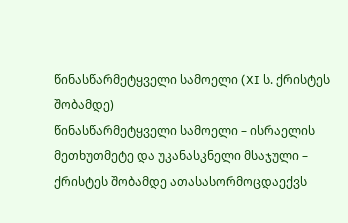წინასწარმეტყველი სამოელი (XI ს. ქრისტეს შობამდე)
წინასწარმეტყველი სამოელი – ისრაელის მეთხუთმეტე და უკანასკნელი მსაჯული – ქრისტეს შობამდე ათასასორმოცდაექვს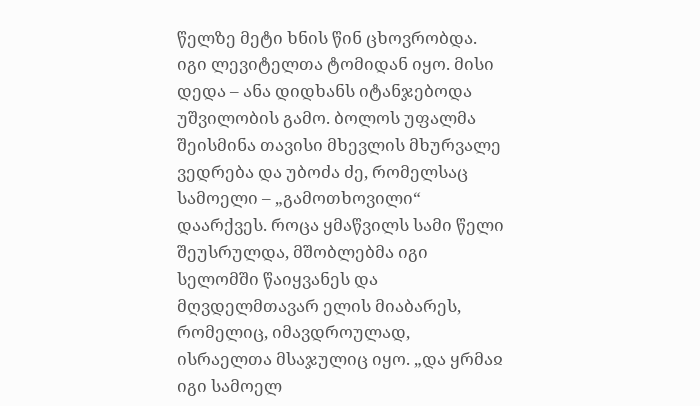წელზე მეტი ხნის წინ ცხოვრობდა. იგი ლევიტელთა ტომიდან იყო. მისი დედა – ანა დიდხანს იტანჯებოდა უშვილობის გამო. ბოლოს უფალმა შეისმინა თავისი მხევლის მხურვალე ვედრება და უბოძა ძე, რომელსაც სამოელი – „გამოთხოვილი“ დაარქვეს. როცა ყმაწვილს სამი წელი შეუსრულდა, მშობლებმა იგი სელომში წაიყვანეს და მღვდელმთავარ ელის მიაბარეს, რომელიც, იმავდროულად, ისრაელთა მსაჯულიც იყო. „და ყრმაჲ იგი სამოელ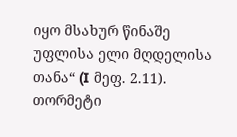იყო მსახურ წინაშე უფლისა ელი მღდელისა თანა“ (I მეფ. 2.11). თორმეტი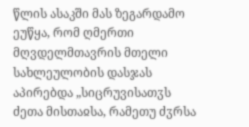წლის ასაკში მას ზეგარდამო ეუწყა, რომ ღმერთი მღვდელმთავრის მთელი სახლეულობის დასჯას აპირებდა „სიცრუვისათჳს ძეთა მისთაჲსა, რამეთუ ძჳრსა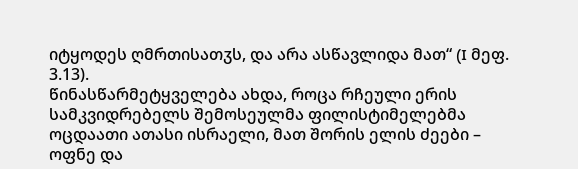იტყოდეს ღმრთისათჳს, და არა ასწავლიდა მათ“ (I მეფ. 3.13).
წინასწარმეტყველება ახდა, როცა რჩეული ერის სამკვიდრებელს შემოსეულმა ფილისტიმელებმა ოცდაათი ათასი ისრაელი, მათ შორის ელის ძეები – ოფნე და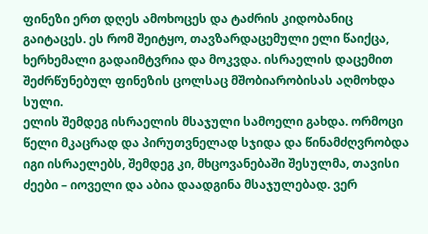ფინეზი ერთ დღეს ამოხოცეს და ტაძრის კიდობანიც გაიტაცეს. ეს რომ შეიტყო, თავზარდაცემული ელი წაიქცა, ხერხემალი გადაიმტვრია და მოკვდა. ისრაელის დაცემით შეძრწუნებულ ფინეზის ცოლსაც მშობიარობისას აღმოხდა სული.
ელის შემდეგ ისრაელის მსაჯული სამოელი გახდა. ორმოცი წელი მკაცრად და პირუთვნელად სჯიდა და წინამძღვრობდა იგი ისრაელებს, შემდეგ კი, მხცოვანებაში შესულმა, თავისი ძეები – იოველი და აბია დაადგინა მსაჯულებად. ვერ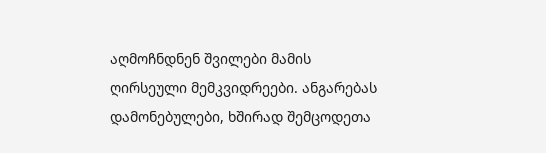აღმოჩნდნენ შვილები მამის ღირსეული მემკვიდრეები. ანგარებას დამონებულები, ხშირად შემცოდეთა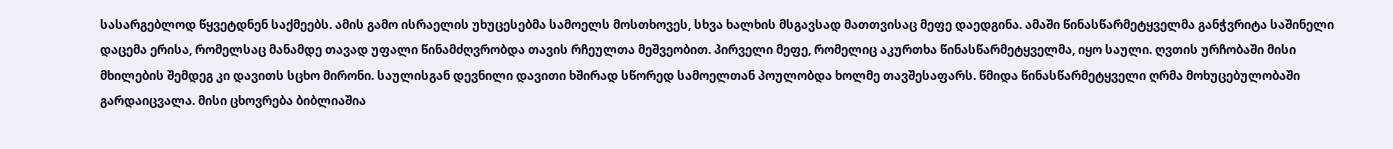სასარგებლოდ წყვეტდნენ საქმეებს. ამის გამო ისრაელის უხუცესებმა სამოელს მოსთხოვეს, სხვა ხალხის მსგავსად მათთვისაც მეფე დაედგინა. ამაში წინასწარმეტყველმა განჭვრიტა საშინელი დაცემა ერისა, რომელსაც მანამდე თავად უფალი წინამძღვრობდა თავის რჩეულთა მეშვეობით. პირველი მეფე, რომელიც აკურთხა წინასწარმეტყველმა, იყო საული. ღვთის ურჩობაში მისი მხილების შემდეგ კი დავითს სცხო მირონი. საულისგან დევნილი დავითი ხშირად სწორედ სამოელთან პოულობდა ხოლმე თავშესაფარს. წმიდა წინასწარმეტყველი ღრმა მოხუცებულობაში გარდაიცვალა. მისი ცხოვრება ბიბლიაშია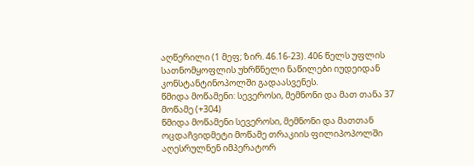აღწერილი (1 მეფ; ზირ. 46.16-23). 406 წელს უფლის სათნომყოფლის უხრწნელი ნაწილები იუდეიდან კონსტანტინოპოლში გადაასვენეს.
წმიდა მოწამენი: სევეროსი, მემნონი და მათ თანა 37 მოწამე (+304)
წმიდა მოწამენი სევეროსი, მემნონი და მათთან ოცდაჩვიდმეტი მოწამე თრაკიის ფილიპოპოლში აღესრულნენ იმპერატორ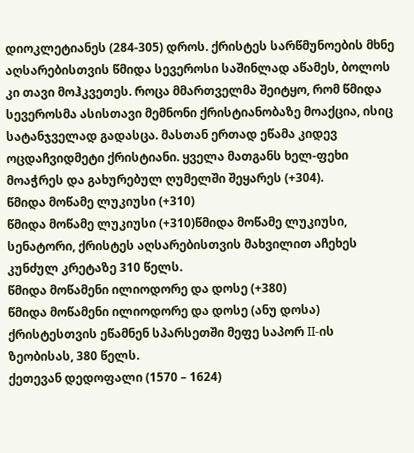დიოკლეტიანეს (284-305) დროს. ქრისტეს სარწმუნოების მხნე აღსარებისთვის წმიდა სევეროსი საშინლად აწამეს, ბოლოს კი თავი მოჰკვეთეს. როცა მმართველმა შეიტყო, რომ წმიდა სევეროსმა ასისთავი მემნონი ქრისტიანობაზე მოაქცია, ისიც სატანჯველად გადასცა. მასთან ერთად ეწამა კიდევ ოცდაჩვიდმეტი ქრისტიანი. ყველა მათგანს ხელ-ფეხი მოაჭრეს და გახურებულ ღუმელში შეყარეს (+304).
წმიდა მოწამე ლუკიუსი (+310)
წმიდა მოწამე ლუკიუსი (+310)წმიდა მოწამე ლუკიუსი, სენატორი, ქრისტეს აღსარებისთვის მახვილით აჩეხეს კუნძულ კრეტაზე 310 წელს.
წმიდა მოწამენი ილიოდორე და დოსე (+380)
წმიდა მოწამენი ილიოდორე და დოსე (ანუ დოსა) ქრისტესთვის ეწამნენ სპარსეთში მეფე საპორ II-ის ზეობისას, 380 წელს.
ქეთევან დედოფალი (1570 – 1624)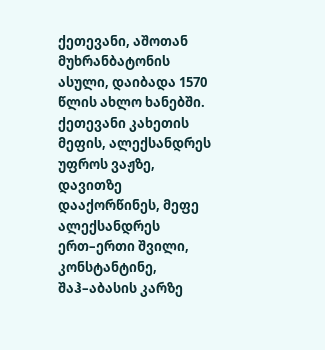ქეთევანი, აშოთან მუხრანბატონის ასული, დაიბადა 1570 წლის ახლო ხანებში. ქეთევანი კახეთის მეფის, ალექსანდრეს უფროს ვაჟზე, დავითზე დააქორწინეს, მეფე ალექსანდრეს ერთ–ერთი შვილი, კონსტანტინე, შაჰ–აბასის კარზე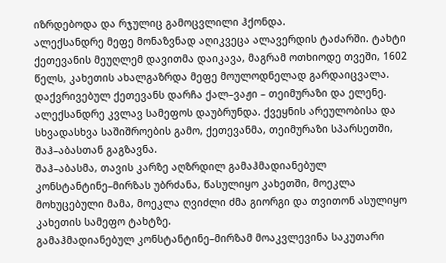იზრდებოდა და რჯულიც გამოცვლილი ჰქონდა.
ალექსანდრე მეფე მონაზვნად აღიკვეცა ალავერდის ტაძარში. ტახტი ქეთევანის მეუღლემ დავითმა დაიკავა, მაგრამ ოთხიოდე თვეში, 1602 წელს, კახეთის ახალგაზრდა მეფე მოულოდნელად გარდაიცვალა. დაქვრივებულ ქეთევანს დარჩა ქალ–ვაჟი – თეიმურაზი და ელენე. ალექსანდრე კვლავ სამეფოს დაუბრუნდა. ქვეყნის არეულობისა და სხვადასხვა საშიშროების გამო, ქეთევანმა, თეიმურაზი სპარსეთში, შაჰ–აბასთან გაგზავნა.
შაჰ–აბასმა, თავის კარზე აღზრდილ გამაჰმადიანებულ კონსტანტინე–მირზას უბრძანა, წასულიყო კახეთში, მოეკლა მოხუცებული მამა, მოეკლა ღვიძლი ძმა გიორგი და თვითონ ასულიყო კახეთის სამეფო ტახტზე.
გამაჰმადიანებულ კონსტანტინე–მირზამ მოაკვლევინა საკუთარი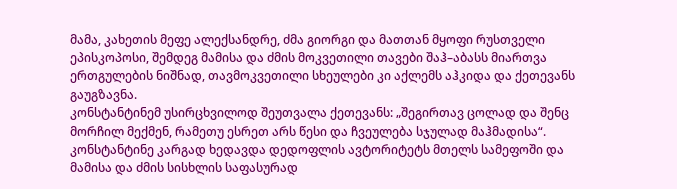მამა, კახეთის მეფე ალექსანდრე, ძმა გიორგი და მათთან მყოფი რუსთველი ეპისკოპოსი, შემდეგ მამისა და ძმის მოკვეთილი თავები შაჰ–აბასს მიართვა ერთგულების ნიშნად, თავმოკვეთილი სხეულები კი აქლემს აჰკიდა და ქეთევანს გაუგზავნა.
კონსტანტინემ უსირცხვილოდ შეუთვალა ქეთევანს: „შეგირთავ ცოლად და შენც მორჩილ მექმენ, რამეთუ ესრეთ არს წესი და ჩვეულება სჯულად მაჰმადისა“. კონსტანტინე კარგად ხედავდა დედოფლის ავტორიტეტს მთელს სამეფოში და მამისა და ძმის სისხლის საფასურად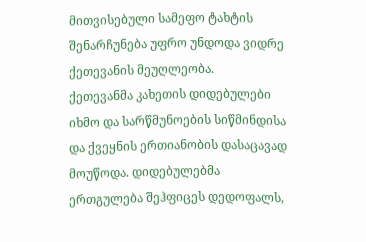მითვისებული სამეფო ტახტის შენარჩუნება უფრო უნდოდა ვიდრე ქეთევანის მეუღლეობა.
ქეთევანმა კახეთის დიდებულები იხმო და სარწმუნოების სიწმინდისა და ქვეყნის ერთიანობის დასაცავად მოუწოდა. დიდებულებმა ერთგულება შეჰფიცეს დედოფალს,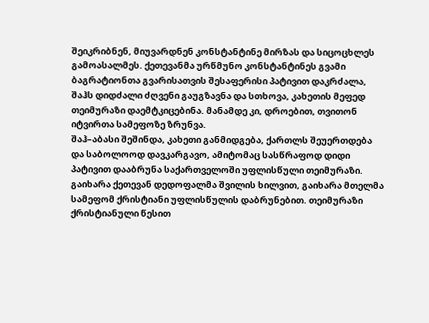შეიკრიბნენ, მიუვარდნენ კონსტანტინე მირზას და სიცოცხლეს გამოასალმეს. ქეთევანმა ურწმუნო კონსტანტინეს გვამი ბაგრატიონთა გვარისათვის შესაფერისი პატივით დაკრძალა, შაჰს დიდძალი ძღვენი გაუგზავნა და სთხოვა, კახეთის მეფედ თეიმურაზი დაემტკიცებინა. მანამდე კი, დროებით, თვითონ იტვირთა სამეფოზე ზრუნვა.
შაჰ–აბასი შეშინდა, კახეთი განმიდგება, ქართლს შეუერთდება და საბოლოოდ დავკარგავო, ამიტომაც სასწრაფოდ დიდი პატივით დააბრუნა საქართველოში უფლისწული თეიმურაზი.
გაიხარა ქეთევან დედოფალმა შვილის ხილვით, გაიხარა მთელმა სამეფომ ქრისტიანი უფლისწულის დაბრუნებით. თეიმურაზი ქრისტიანული წესით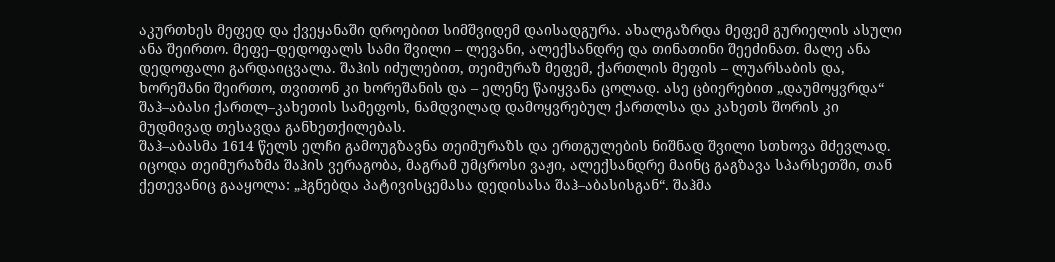აკურთხეს მეფედ და ქვეყანაში დროებით სიმშვიდემ დაისადგურა. ახალგაზრდა მეფემ გურიელის ასული ანა შეირთო. მეფე–დედოფალს სამი შვილი – ლევანი, ალექსანდრე და თინათინი შეეძინათ. მალე ანა დედოფალი გარდაიცვალა. შაჰის იძულებით, თეიმურაზ მეფემ, ქართლის მეფის – ლუარსაბის და, ხორეშანი შეირთო, თვითონ კი ხორეშანის და – ელენე წაიყვანა ცოლად. ასე ცბიერებით „დაუმოყვრდა“ შაჰ–აბასი ქართლ–კახეთის სამეფოს, ნამდვილად დამოყვრებულ ქართლსა და კახეთს შორის კი მუდმივად თესავდა განხეთქილებას.
შაჰ–აბასმა 1614 წელს ელჩი გამოუგზავნა თეიმურაზს და ერთგულების ნიშნად შვილი სთხოვა მძევლად. იცოდა თეიმურაზმა შაჰის ვერაგობა, მაგრამ უმცროსი ვაჟი, ალექსანდრე მაინც გაგზავა სპარსეთში, თან ქეთევანიც გააყოლა: „ჰგნებდა პატივისცემასა დედისასა შაჰ–აბასისგან“. შაჰმა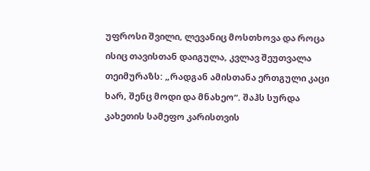უფროსი შვილი, ლევანიც მოსთხოვა და როცა ისიც თავისთან დაიგულა, კვლავ შეუთვალა თეიმურაზს: „რადგან ამისთანა ერთგული კაცი ხარ, შენც მოდი და მნახეო“. შაჰს სურდა კახეთის სამეფო კარისთვის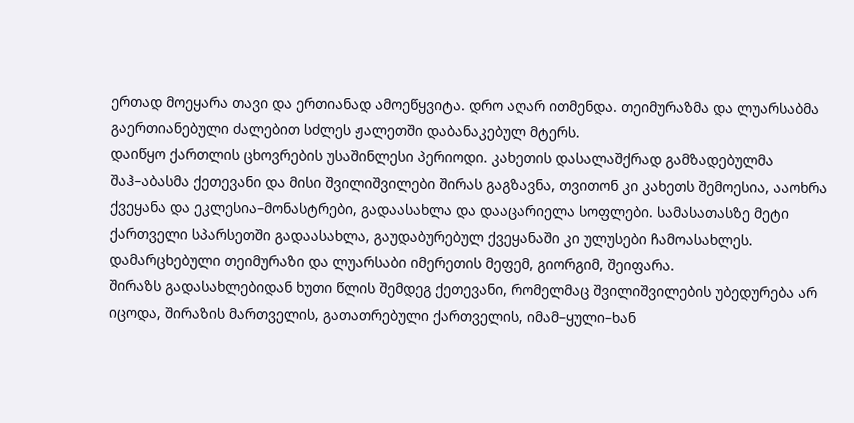ერთად მოეყარა თავი და ერთიანად ამოეწყვიტა. დრო აღარ ითმენდა. თეიმურაზმა და ლუარსაბმა გაერთიანებული ძალებით სძლეს ჟალეთში დაბანაკებულ მტერს.
დაიწყო ქართლის ცხოვრების უსაშინლესი პერიოდი. კახეთის დასალაშქრად გამზადებულმა შაჰ–აბასმა ქეთევანი და მისი შვილიშვილები შირას გაგზავნა, თვითონ კი კახეთს შემოესია, ააოხრა ქვეყანა და ეკლესია–მონასტრები, გადაასახლა და დააცარიელა სოფლები. სამასათასზე მეტი ქართველი სპარსეთში გადაასახლა, გაუდაბურებულ ქვეყანაში კი ულუსები ჩამოასახლეს. დამარცხებული თეიმურაზი და ლუარსაბი იმერეთის მეფემ, გიორგიმ, შეიფარა.
შირაზს გადასახლებიდან ხუთი წლის შემდეგ ქეთევანი, რომელმაც შვილიშვილების უბედურება არ იცოდა, შირაზის მართველის, გათათრებული ქართველის, იმამ–ყული–ხან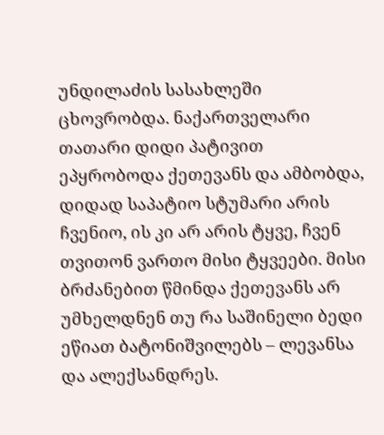უნდილაძის სასახლეში ცხოვრობდა. ნაქართველარი თათარი დიდი პატივით ეპყრობოდა ქეთევანს და ამბობდა, დიდად საპატიო სტუმარი არის ჩვენიო, ის კი არ არის ტყვე, ჩვენ თვითონ ვართო მისი ტყვეები. მისი ბრძანებით წმინდა ქეთევანს არ უმხელდნენ თუ რა საშინელი ბედი ეწიათ ბატონიშვილებს – ლევანსა და ალექსანდრეს.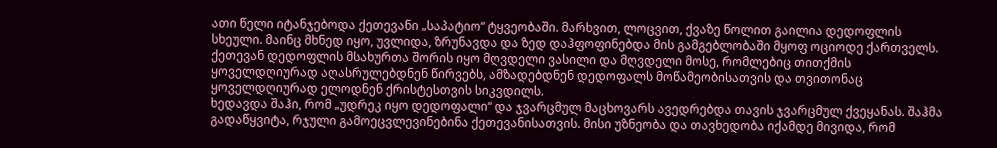ათი წელი იტანჯებოდა ქეთევანი „საპატიო“ ტყვეობაში. მარხვით, ლოცვით, ქვაზე წოლით გაილია დედოფლის სხეული. მაინც მხნედ იყო, უვლიდა, ზრუნავდა და ზედ დაჰფოფინებდა მის გამგებლობაში მყოფ ოციოდე ქართველს. ქეთევან დედოფლის მსახურთა შორის იყო მღვდელი ვასილი და მღვდელი მოსე, რომლებიც თითქმის ყოველდღიურად აღასრულებდნენ წირვებს, ამზადებდნენ დედოფალს მოწამეობისათვის და თვითონაც ყოველდღიურად ელოდნენ ქრისტესთვის სიკვდილს.
ხედავდა შაჰი, რომ „უდრეკ იყო დედოფალი“ და ჯვარცმულ მაცხოვარს ავედრებდა თავის ჯვარცმულ ქვეყანას. შაჰმა გადაწყვიტა, რჯული გამოეცვლევინებინა ქეთევანისათვის. მისი უზნეობა და თავხედობა იქამდე მივიდა, რომ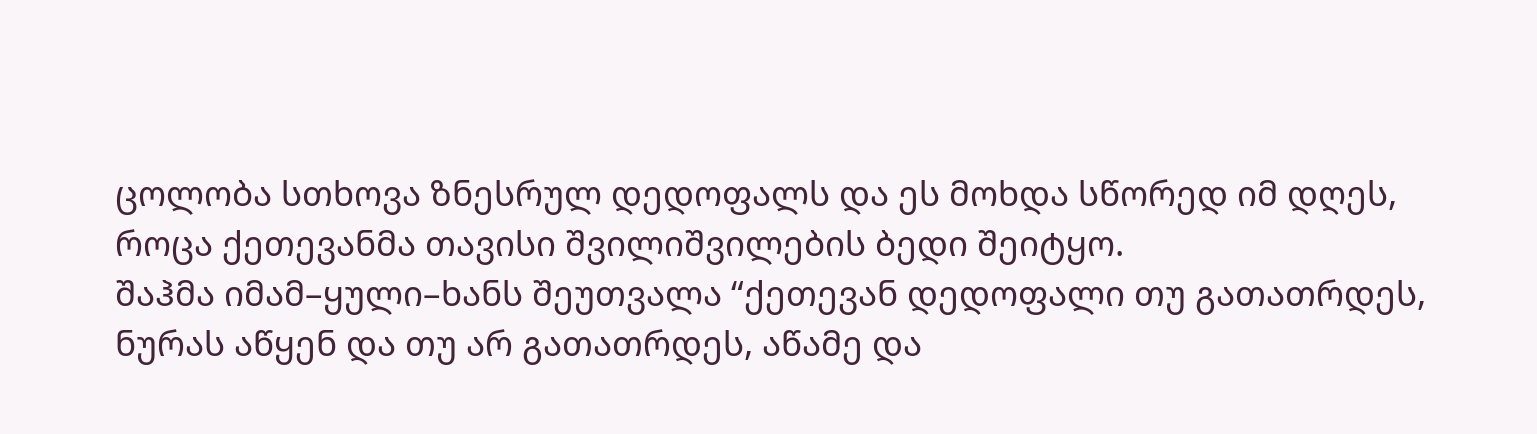ცოლობა სთხოვა ზნესრულ დედოფალს და ეს მოხდა სწორედ იმ დღეს, როცა ქეთევანმა თავისი შვილიშვილების ბედი შეიტყო.
შაჰმა იმამ–ყული–ხანს შეუთვალა “ქეთევან დედოფალი თუ გათათრდეს, ნურას აწყენ და თუ არ გათათრდეს, აწამე და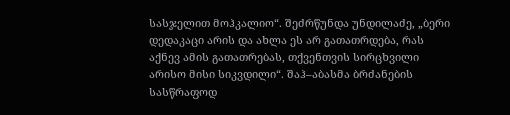სასჯელით მოჰკალიო“. შეძრწუნდა უნდილაძე, „ბერი დედაკაცი არის და ახლა ეს არ გათათრდება, რას აქნევ ამის გათათრებას, თქვენთვის სირცხვილი არისო მისი სიკვდილი“. შაჰ–აბასმა ბრძანების სასწრაფოდ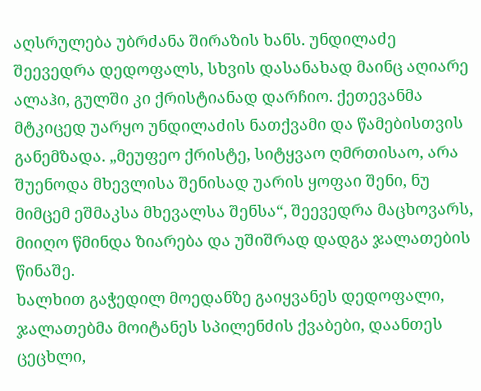აღსრულება უბრძანა შირაზის ხანს. უნდილაძე შეევედრა დედოფალს, სხვის დასანახად მაინც აღიარე ალაჰი, გულში კი ქრისტიანად დარჩიო. ქეთევანმა მტკიცედ უარყო უნდილაძის ნათქვამი და წამებისთვის განემზადა. „მეუფეო ქრისტე, სიტყვაო ღმრთისაო, არა შუენოდა მხევლისა შენისად უარის ყოფაი შენი, ნუ მიმცემ ეშმაკსა მხევალსა შენსა“, შეევედრა მაცხოვარს, მიიღო წმინდა ზიარება და უშიშრად დადგა ჯალათების წინაშე.
ხალხით გაჭედილ მოედანზე გაიყვანეს დედოფალი, ჯალათებმა მოიტანეს სპილენძის ქვაბები, დაანთეს ცეცხლი,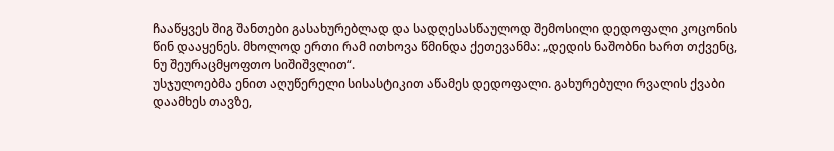ჩააწყვეს შიგ შანთები გასახურებლად და სადღესასწაულოდ შემოსილი დედოფალი კოცონის წინ დააყენეს. მხოლოდ ერთი რამ ითხოვა წმინდა ქეთევანმა: „დედის ნაშობნი ხართ თქვენც, ნუ შეურაცმყოფთო სიშიშვლით“.
უსჯულოებმა ენით აღუწერელი სისასტიკით აწამეს დედოფალი. გახურებული რვალის ქვაბი დაამხეს თავზე,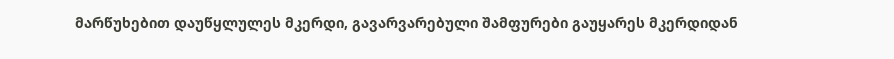მარწუხებით დაუწყლულეს მკერდი, გავარვარებული შამფურები გაუყარეს მკერდიდან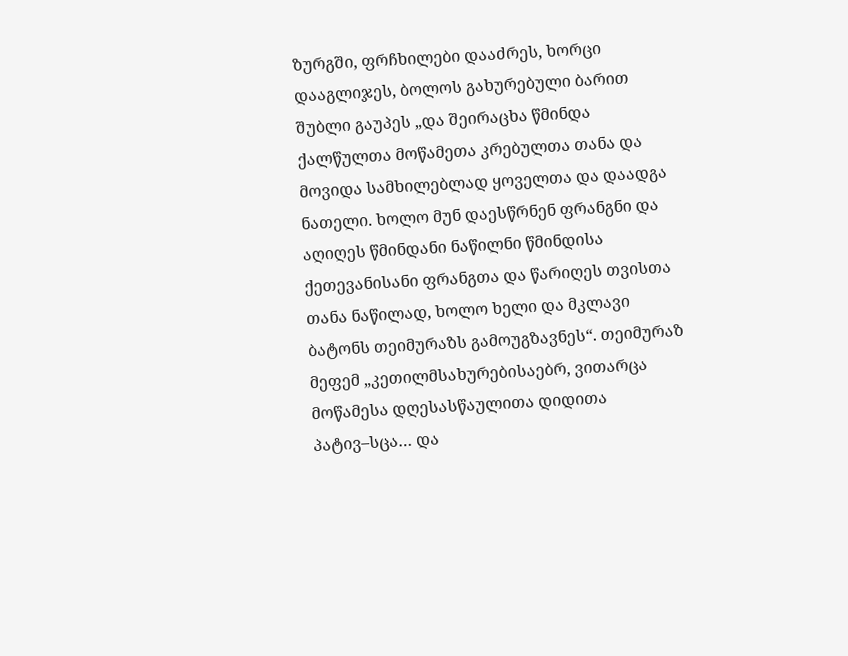ზურგში, ფრჩხილები დააძრეს, ხორცი დააგლიჯეს, ბოლოს გახურებული ბარით შუბლი გაუპეს „და შეირაცხა წმინდა ქალწულთა მოწამეთა კრებულთა თანა და მოვიდა სამხილებლად ყოველთა და დაადგა ნათელი. ხოლო მუნ დაესწრნენ ფრანგნი და აღიღეს წმინდანი ნაწილნი წმინდისა ქეთევანისანი ფრანგთა და წარიღეს თვისთა თანა ნაწილად, ხოლო ხელი და მკლავი ბატონს თეიმურაზს გამოუგზავნეს“. თეიმურაზ მეფემ „კეთილმსახურებისაებრ, ვითარცა მოწამესა დღესასწაულითა დიდითა პატივ–სცა… და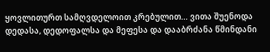ყოვლითურთ სამღვდელოით კრებულით… ვითა შუენოდა დედასა, დედოფალსა და მეფესა და დააბრძანა წმინდანი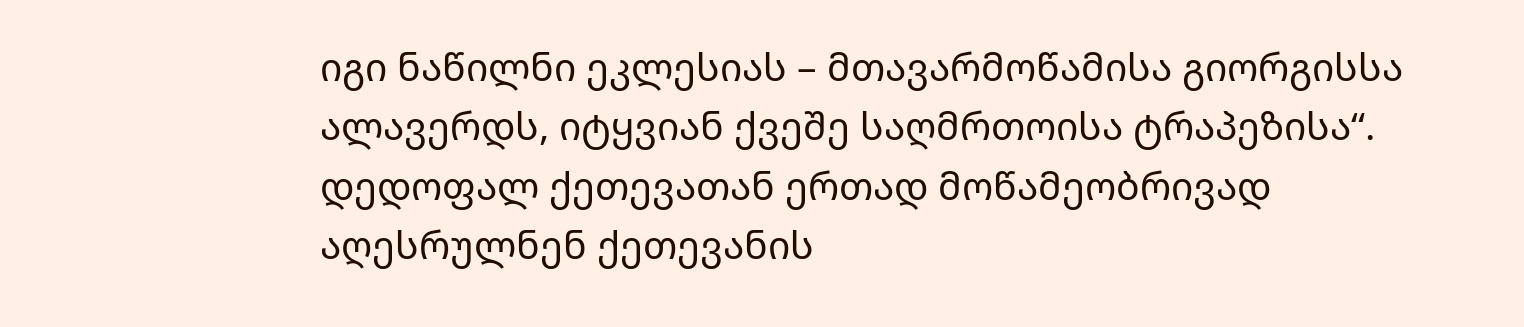იგი ნაწილნი ეკლესიას – მთავარმოწამისა გიორგისსა ალავერდს, იტყვიან ქვეშე საღმრთოისა ტრაპეზისა“.
დედოფალ ქეთევათან ერთად მოწამეობრივად აღესრულნენ ქეთევანის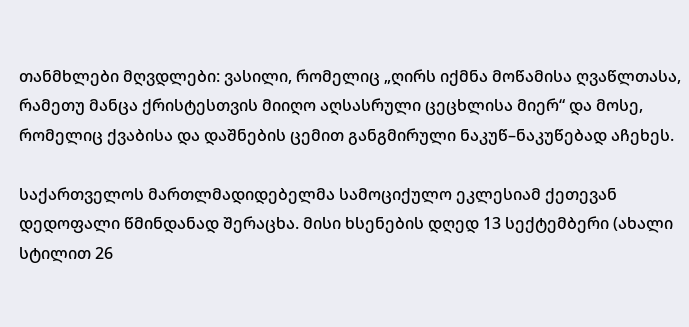თანმხლები მღვდლები: ვასილი, რომელიც „ღირს იქმნა მოწამისა ღვაწლთასა, რამეთუ მანცა ქრისტესთვის მიიღო აღსასრული ცეცხლისა მიერ“ და მოსე, რომელიც ქვაბისა და დაშნების ცემით განგმირული ნაკუწ–ნაკუწებად აჩეხეს.

საქართველოს მართლმადიდებელმა სამოციქულო ეკლესიამ ქეთევან დედოფალი წმინდანად შერაცხა. მისი ხსენების დღედ 13 სექტემბერი (ახალი სტილით 26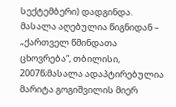სექტემბერი) დადგინდა.
მასალა აღებულია წიგნიდან – „ქართველ წმინდათა ცხოვრება“, თბილისი, 2007წ;მასალა ადაპტირებულია მარიტა გოგიშვილის მიერ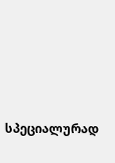სპეციალურად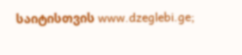საიტისთვის www.dzeglebi.ge;